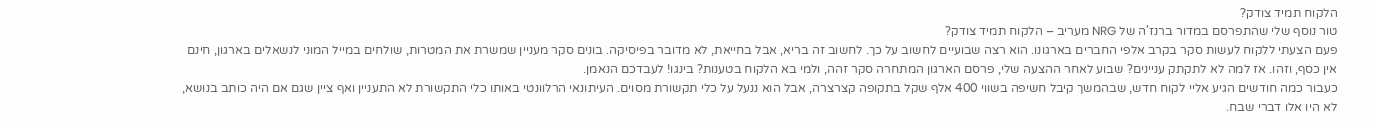הלקוח תמיד צודק?
טור נוסף שלי שהתפרסם במדור ברנז'ה של NRG מעריב – הלקוח תמיד צודק?
פעם הצעתי ללקוח לעשות סקר בקרב אלפי החברים בארגונו. הוא רצה שבועיים לחשוב על כך. לחשוב זה בריא, אבל בחייאת, לא מדובר בפיסיקה. בונים סקר מעניין שמשרת את המטרות, שולחים במייל המוני לנשאלים בארגון, חינם אין כסף, וזהו. אז למה לא לתקתק עניינים? שבוע לאחר ההצעה שלי, פרסם הארגון המתחרה סקר זהה, ולמי בא הלקוח בטענות? בינגו! לעבדכם הנאמן.
כעבור כמה חודשים הגיע אליי לקוח חדש, שבהמשך קיבל חשיפה בשווי 400 אלף שקל בתקופה קצרצרה, אבל הוא ננעל על כלי תקשורת מסוים. העיתונאי הרלוונטי באותו כלי התקשורת לא התעניין ואף ציין שגם אם היה כותב בנושא, לא היו אלו דברי שבח.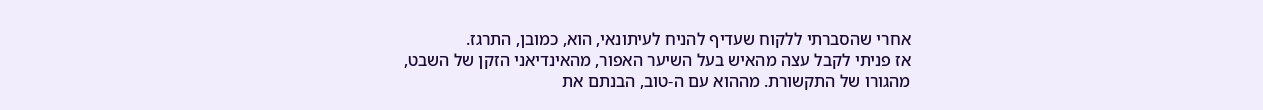אחרי שהסברתי ללקוח שעדיף להניח לעיתונאי, הוא, כמובן, התרגז.
אז פניתי לקבל עצה מהאיש בעל השיער האפור, מהאינדיאני הזקן של השבט, מהגורו של התקשורת. מההוא עם ה-טוב, הבנתם את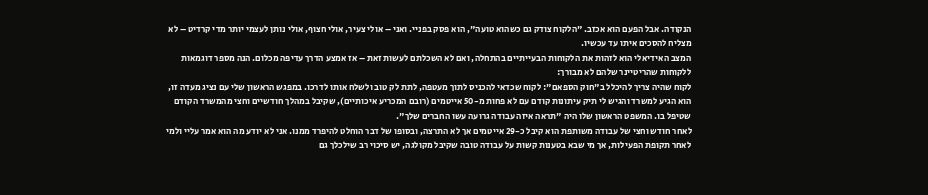הנקודה. אבל הפעם הוא אכזב. "הלקוח צודק גם כשהוא טועה", הוא פסק בפניי. ואני – אולי צעיר, אולי חצוף, אולי נותן לעצמי יותר מדי קרדיט – לא מצליח להסכים איתו עד עכשיו.
המצב האידיאלי הוא לזהות את הלקוחות הבעייתיים בהתחלה, ואם לא השכלתם לעשות זאת – אז אמצע הדרך עדיפה מכלום. הנה מספר דוגמאות ללקוחות שהריטיינר שלהם לא מבורך:
לקוח שהיה צריך להיכלל ב"חוק הספאם": לקוח שכדאי להכניס לתוך מעטפה, לתת לק טוב ולשלח אותו לדרכו. במפגש הראשון שלי עם נציג מעדה זו, הוא הגיע למשרד והגיש לי תיק עיתונות קודם עם לא פחות מ-50 אייטמים (רובם המכריע איכותיים), שקיבל במהלך חודשיים וחצי מהמשרד הקודם שטיפל בו. המשפט הראשון שלו היה "תראה איזה עבודה גרועה עשו החברים שלך".
לאחר חודש וחצי של עבודה משותפת הוא קיבל כ-29 אייטמים אך לא התרצה, ובסופו של דבר הוחלט להיפרד ממנו. אני לא יודע מה הוא אמר עליי ולמי לאחר תקופת הפעילות, אך מי שבא בטענות קשות על עבודה טובה שקיבל מקולגה, יש סיכוי רב שילכלך גם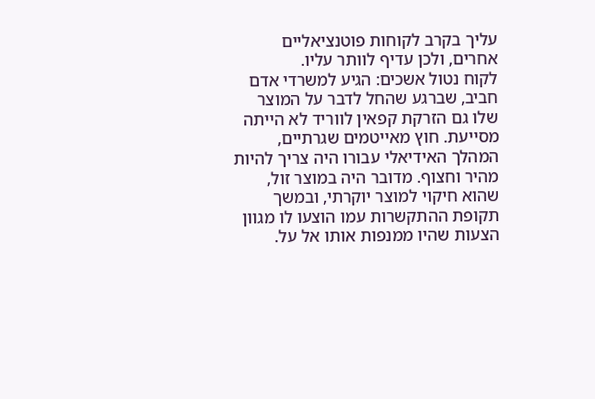עליך בקרב לקוחות פוטנציאליים אחרים, ולכן עדיף לוותר עליו.
לקוח נטול אשכים: הגיע למשרדי אדם חביב, שברגע שהחל לדבר על המוצר שלו גם הזרקת קפאין לווריד לא הייתה מסייעת. חוץ מאייטמים שגרתיים, המהלך האידיאלי עבורו היה צריך להיות מהיר וחצוף. מדובר היה במוצר זול, שהוא חיקוי למוצר יוקרתי, ובמשך תקופת ההתקשרות עמו הוצעו לו מגוון הצעות שהיו ממנפות אותו אל על.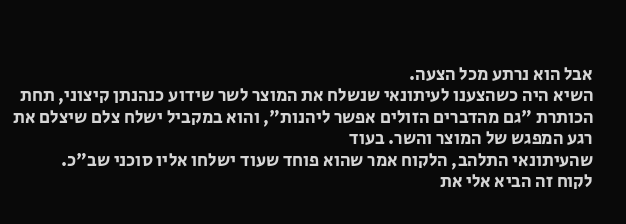אבל הוא נרתע מכל הצעה.
השיא היה כשהצענו לעיתונאי שנשלח את המוצר לשר שידוע כנהנתן קיצוני, תחת הכותרת "גם מהדברים הזולים אפשר ליהנות", והוא במקביל ישלח צלם שיצלם את רגע המפגש של המוצר והשר. בעוד
שהעיתונאי התלהב, הלקוח אמר שהוא פוחד שעוד ישלחו אליו סוכני שב"כ.
לקוח זה הביא אלי את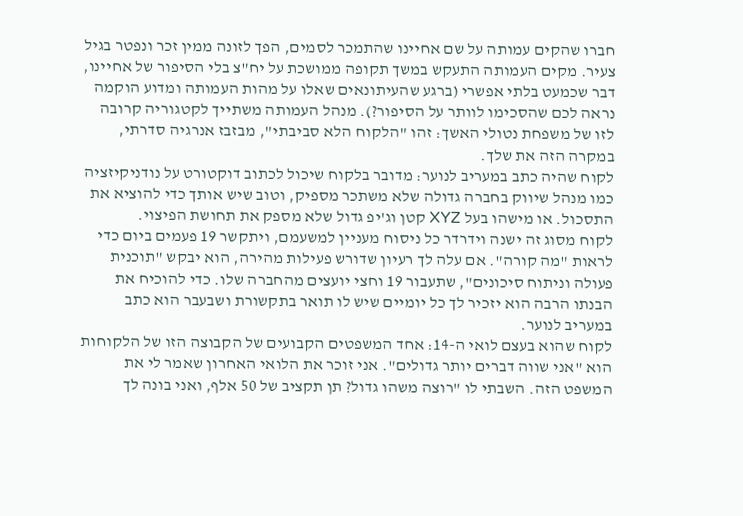חברו שהקים עמותה על שם אחיינו שהתמכר לסמים, הפך לזונה ממין זכר ונפטר בגיל צעיר. מקים העמותה התעקש במשך תקופה ממושכת על יח"צ בלי הסיפור של אחיינו, דבר שכמעט בלתי אפשרי (ברגע שהעיתונאים שאלו על מהות העמותה ומדוע הוקמה נראה לכם שהסכימו לוותר על הסיפור?). מנהל העמותה משתייך לקטגוריה קרובה לזו של משפחת נטולי האשך: זהו "הלקוח הלא סביבתי", מבזבז אנרגיה סדרתי, במקרה הזה את שלך.
לקוח שהיה כתב במעריב לנוער: מדובר בלקוח שיכול לכתוב דוקטורט על נודניקיזציה כמו מנהל שיווק בחברה גדולה שלא משתכר מספיק, וטוב שיש אותך כדי להוציא את התסכול. או מישהו בעל XYZ קטן וג'יפ גדול שלא מספק את תחושת הפיצוי.
לקוח מסוג זה ישנה וידרדר כל ניסוח מעניין למשעמם, ויתקשר 19 פעמים ביום כדי לראות "מה קורה". אם עלה לך רעיון שדורש פעילות מהירה, הוא יבקש "תוכנית פעולה וניתוח סיכונים", שתעבור 19 וחצי יועצים מהחברה שלו. כדי להוכיח את הבנתו הרבה הוא יזכיר לך כל יומיים שיש לו תואר בתקשורת ושבעבר הוא כתב במעריב לנוער.
לקוח שהוא בעצם לואי ה-14: אחד המשפטים הקבועים של הקבוצה הזו של הלקוחות הוא "אני שווה דברים יותר גדולים". אני זוכר את הלואי האחרון שאמר לי את המשפט הזה. השבתי לו "רוצה משהו גדול? תן תקציב של 50 אלף, ואני בונה לך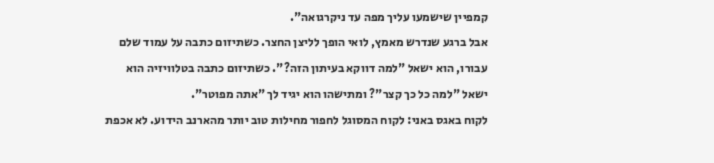קמפיין שישמעו עליך מפה עד ניקרגואה".
אבל ברגע שנדרש מאמץ, לואי הופך לליצן החצר. כשתיזום כתבה על עמוד שלם עבורו, הוא ישאל "למה דווקא בעיתון הזה?". כשתיזום כתבה בטלוויזיה הוא ישאל "למה כל כך קצר"? ומתישהו הוא יגיד לך "אתה מפוטר".
לקוח באגס באני: לקוח המסוגל לחפור מחילות טוב יותר מהארנב הידוע. לא אכפת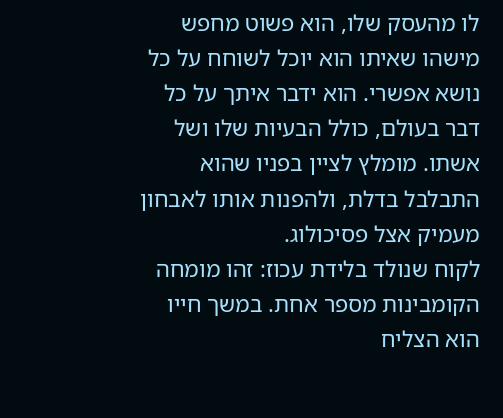לו מהעסק שלו, הוא פשוט מחפש מישהו שאיתו הוא יוכל לשוחח על כל נושא אפשרי. הוא ידבר איתך על כל דבר בעולם, כולל הבעיות שלו ושל אשתו. מומלץ לציין בפניו שהוא התבלבל בדלת, ולהפנות אותו לאבחון מעמיק אצל פסיכולוג.
לקוח שנולד בלידת עכוז: זהו מומחה הקומבינות מספר אחת. במשך חייו הוא הצליח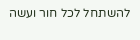להשתחל לכל חור ועשה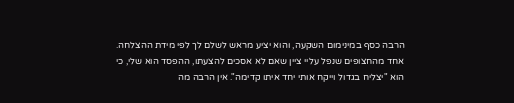הרבה כסף במינימום השקעה, והוא יציע מראש לשלם לך לפי מידת ההצלחה. אחד מהחצופים שנפל עליי ציין שאם לא אסכים להצעתו, ההפסד הוא שלי, כי הוא "יצליח בגדול וייקח אותי יחד איתו קדימה". אין הרבה מה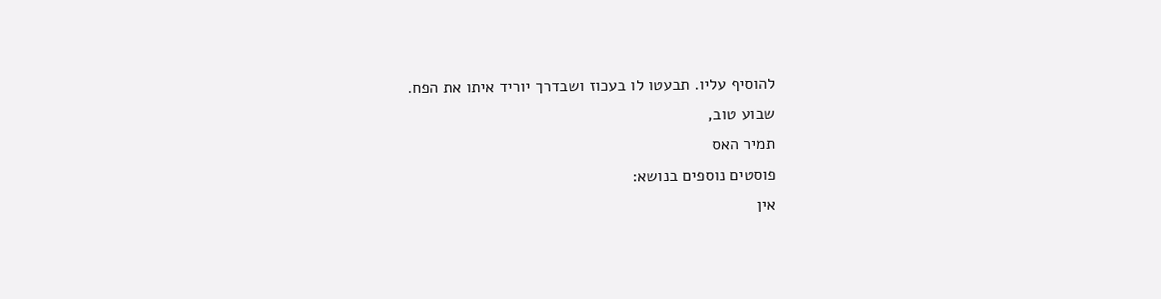להוסיף עליו. תבעטו לו בעכוז ושבדרך יוריד איתו את הפח.
שבוע טוב,
תמיר האס
פוסטים נוספים בנושא:
אין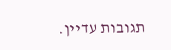תגובות עדיין.